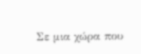Σε μια χώρα που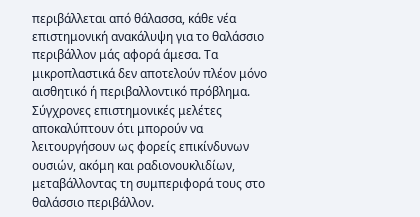περιβάλλεται από θάλασσα, κάθε νέα επιστημονική ανακάλυψη για το θαλάσσιο περιβάλλον μάς αφορά άμεσα. Τα μικροπλαστικά δεν αποτελούν πλέον μόνο αισθητικό ή περιβαλλοντικό πρόβλημα. Σύγχρονες επιστημονικές μελέτες αποκαλύπτουν ότι μπορούν να λειτουργήσουν ως φορείς επικίνδυνων ουσιών, ακόμη και ραδιονουκλιδίων, μεταβάλλοντας τη συμπεριφορά τους στο θαλάσσιο περιβάλλον.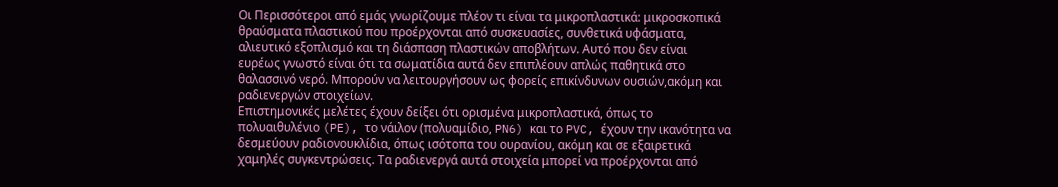Οι Περισσότεροι από εμάς γνωρίζουμε πλέον τι είναι τα μικροπλαστικά: μικροσκοπικά θραύσματα πλαστικού που προέρχονται από συσκευασίες, συνθετικά υφάσματα, αλιευτικό εξοπλισμό και τη διάσπαση πλαστικών αποβλήτων. Αυτό που δεν είναι ευρέως γνωστό είναι ότι τα σωματίδια αυτά δεν επιπλέουν απλώς παθητικά στο θαλασσινό νερό. Μπορούν να λειτουργήσουν ως φορείς επικίνδυνων ουσιών,ακόμη και ραδιενεργών στοιχείων.
Επιστημονικές μελέτες έχουν δείξει ότι ορισμένα μικροπλαστικά, όπως το πολυαιθυλένιο (PE), το νάιλον (πολυαμίδιο, PN6) και το PVC, έχουν την ικανότητα να δεσμεύουν ραδιονουκλίδια, όπως ισότοπα του ουρανίου, ακόμη και σε εξαιρετικά χαμηλές συγκεντρώσεις. Τα ραδιενεργά αυτά στοιχεία μπορεί να προέρχονται από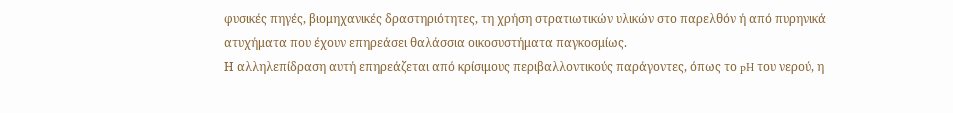φυσικές πηγές, βιομηχανικές δραστηριότητες, τη χρήση στρατιωτικών υλικών στο παρελθόν ή από πυρηνικά ατυχήματα που έχουν επηρεάσει θαλάσσια οικοσυστήματα παγκοσμίως.
Η αλληλεπίδραση αυτή επηρεάζεται από κρίσιμους περιβαλλοντικούς παράγοντες, όπως το pH του νερού, η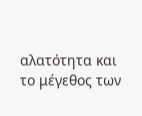αλατότητα και το μέγεθος των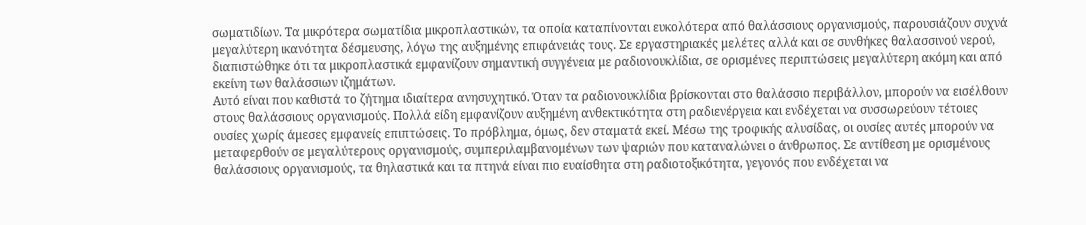σωματιδίων. Τα μικρότερα σωματίδια μικροπλαστικών, τα οποία καταπίνονται ευκολότερα από θαλάσσιους οργανισμούς, παρουσιάζουν συχνά μεγαλύτερη ικανότητα δέσμευσης, λόγω της αυξημένης επιφάνειάς τους. Σε εργαστηριακές μελέτες αλλά και σε συνθήκες θαλασσινού νερού, διαπιστώθηκε ότι τα μικροπλαστικά εμφανίζουν σημαντική συγγένεια με ραδιονουκλίδια, σε ορισμένες περιπτώσεις μεγαλύτερη ακόμη και από εκείνη των θαλάσσιων ιζημάτων.
Αυτό είναι που καθιστά το ζήτημα ιδιαίτερα ανησυχητικό. Όταν τα ραδιονουκλίδια βρίσκονται στο θαλάσσιο περιβάλλον, μπορούν να εισέλθουν στους θαλάσσιους οργανισμούς. Πολλά είδη εμφανίζουν αυξημένη ανθεκτικότητα στη ραδιενέργεια και ενδέχεται να συσσωρεύουν τέτοιες ουσίες χωρίς άμεσες εμφανείς επιπτώσεις. Το πρόβλημα, όμως, δεν σταματά εκεί. Μέσω της τροφικής αλυσίδας, οι ουσίες αυτές μπορούν να μεταφερθούν σε μεγαλύτερους οργανισμούς, συμπεριλαμβανομένων των ψαριών που καταναλώνει ο άνθρωπος. Σε αντίθεση με ορισμένους θαλάσσιους οργανισμούς, τα θηλαστικά και τα πτηνά είναι πιο ευαίσθητα στη ραδιοτοξικότητα, γεγονός που ενδέχεται να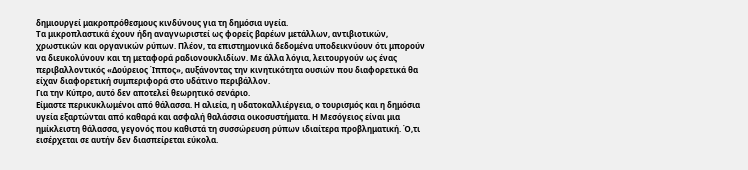δημιουργεί μακροπρόθεσμους κινδύνους για τη δημόσια υγεία.
Τα μικροπλαστικά έχουν ήδη αναγνωριστεί ως φορείς βαρέων μετάλλων, αντιβιοτικών, χρωστικών και οργανικών ρύπων. Πλέον, τα επιστημονικά δεδομένα υποδεικνύουν ότι μπορούν να διευκολύνουν και τη μεταφορά ραδιονουκλιδίων. Με άλλα λόγια, λειτουργούν ως ένας περιβαλλοντικός «Δούρειος Ίππος», αυξάνοντας την κινητικότητα ουσιών που διαφορετικά θα είχαν διαφορετική συμπεριφορά στο υδάτινο περιβάλλον.
Για την Κύπρο, αυτό δεν αποτελεί θεωρητικό σενάριο.
Είμαστε περικυκλωμένοι από θάλασσα. Η αλιεία, η υδατοκαλλιέργεια, ο τουρισμός και η δημόσια υγεία εξαρτώνται από καθαρά και ασφαλή θαλάσσια οικοσυστήματα. Η Μεσόγειος είναι μια ημίκλειστη θάλασσα, γεγονός που καθιστά τη συσσώρευση ρύπων ιδιαίτερα προβληματική. Ό,τι εισέρχεται σε αυτήν δεν διασπείρεται εύκολα.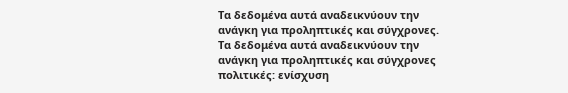Τα δεδομένα αυτά αναδεικνύουν την ανάγκη για προληπτικές και σύγχρονες. Τα δεδομένα αυτά αναδεικνύουν την ανάγκη για προληπτικές και σύγχρονες πολιτικές: ενίσχυση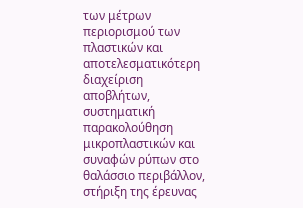των μέτρων περιορισμού των πλαστικών και αποτελεσματικότερη διαχείριση αποβλήτων, συστηματική παρακολούθηση μικροπλαστικών και συναφών ρύπων στο θαλάσσιο περιβάλλον, στήριξη της έρευνας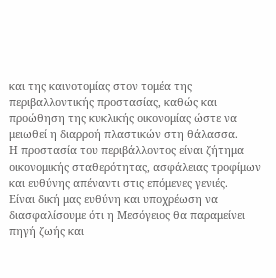και της καινοτομίας στον τομέα της περιβαλλοντικής προστασίας, καθώς και προώθηση της κυκλικής οικονομίας ώστε να μειωθεί η διαρροή πλαστικών στη θάλασσα.
Η προστασία του περιβάλλοντος είναι ζήτημα οικονομικής σταθερότητας, ασφάλειας τροφίμων και ευθύνης απέναντι στις επόμενες γενιές.
Είναι δική μας ευθύνη και υποχρέωση να διασφαλίσουμε ότι η Μεσόγειος θα παραμείνει πηγή ζωής και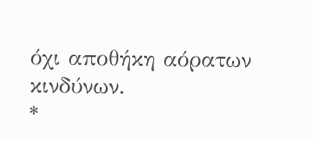όχι αποθήκη αόρατων κινδύνων.
*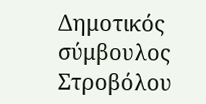Δημοτικός σύμβουλος Στροβόλου